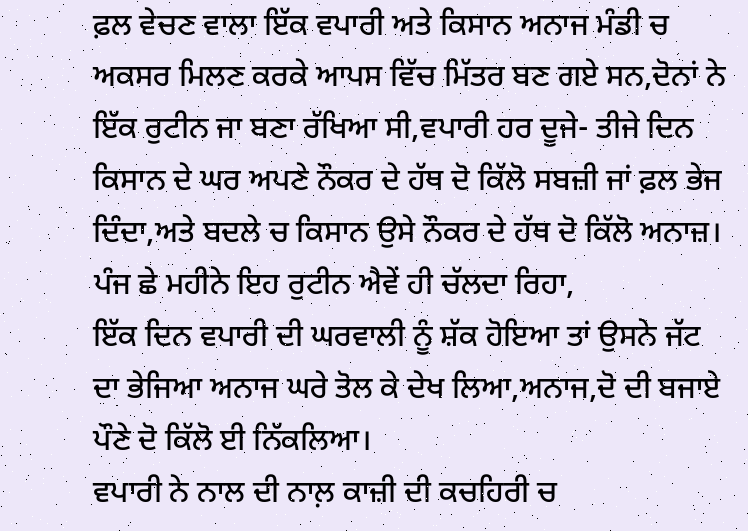ਫ਼ਲ ਵੇਚਣ ਵਾਲਾ ਇੱਕ ਵਪਾਰੀ ਅਤੇ ਕਿਸਾਨ ਅਨਾਜ ਮੰਡੀ ਚ ਅਕਸਰ ਮਿਲਣ ਕਰਕੇ ਆਪਸ ਵਿੱਚ ਮਿੱਤਰ ਬਣ ਗਏ ਸਨ,ਦੋਨਾਂ ਨੇ ਇੱਕ ਰੁਟੀਨ ਜਾ ਬਣਾ ਰੱਖਿਆ ਸੀ,ਵਪਾਰੀ ਹਰ ਦੂਜੇ- ਤੀਜੇ ਦਿਨ ਕਿਸਾਨ ਦੇ ਘਰ ਅਪਣੇ ਨੌਕਰ ਦੇ ਹੱਥ ਦੋ ਕਿੱਲੋ ਸਬਜ਼ੀ ਜਾਂ ਫ਼ਲ ਭੇਜ ਦਿੰਦਾ,ਅਤੇ ਬਦਲੇ ਚ ਕਿਸਾਨ ਉਸੇ ਨੌਕਰ ਦੇ ਹੱਥ ਦੋ ਕਿੱਲੋ ਅਨਾਜ਼।
ਪੰਜ ਛੇ ਮਹੀਨੇ ਇਹ ਰੁਟੀਨ ਐਵੇਂ ਹੀ ਚੱਲਦਾ ਰਿਹਾ,
ਇੱਕ ਦਿਨ ਵਪਾਰੀ ਦੀ ਘਰਵਾਲੀ ਨੂੰ ਸ਼ੱਕ ਹੋਇਆ ਤਾਂ ਉਸਨੇ ਜੱਟ ਦਾ ਭੇਜਿਆ ਅਨਾਜ ਘਰੇ ਤੋਲ ਕੇ ਦੇਖ ਲਿਆ,ਅਨਾਜ,ਦੋ ਦੀ ਬਜਾਏ ਪੌਣੇ ਦੋ ਕਿੱਲੋ ਈ ਨਿੱਕਲਿਆ।
ਵਪਾਰੀ ਨੇ ਨਾਲ ਦੀ ਨਾਲ਼ ਕਾਜ਼ੀ ਦੀ ਕਚਹਿਰੀ ਚ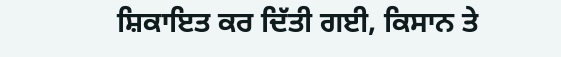ਸ਼ਿਕਾਇਤ ਕਰ ਦਿੱਤੀ ਗਈ, ਕਿਸਾਨ ਤੇ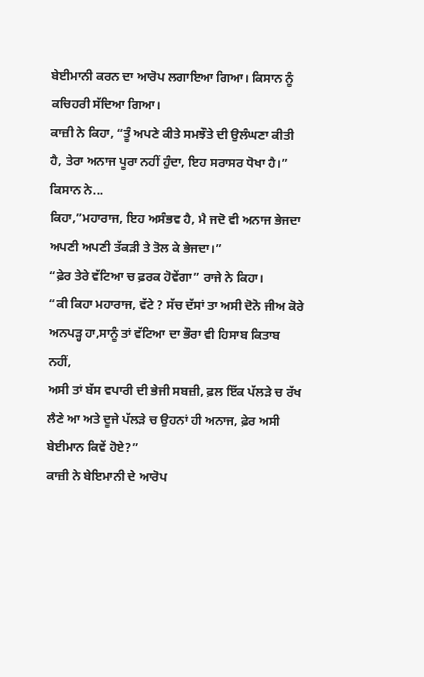ਬੇਈਮਾਨੀ ਕਰਨ ਦਾ ਆਰੋਪ ਲਗਾਇਆ ਗਿਆ। ਕਿਸਾਨ ਨੂੰ ਕਚਿਹਰੀ ਸੱਦਿਆ ਗਿਆ।
ਕਾਜ਼ੀ ਨੇ ਕਿਹਾ, “ਤੂੰ ਅਪਣੇ ਕੀਤੇ ਸਮਝੌਤੇ ਦੀ ਉਲੰਘਣਾ ਕੀਤੀ ਹੈ, ਤੇਰਾ ਅਨਾਜ ਪੂਰਾ ਨਹੀਂ ਹੁੰਦਾ, ਇਹ ਸਰਾਸਰ ਧੋਖਾ ਹੈ।”
ਕਿਸਾਨ ਨੇ...
ਕਿਹਾ,”ਮਹਾਰਾਜ, ਇਹ ਅਸੰਭਵ ਹੈ, ਮੈ ਜਦੋ ਵੀ ਅਨਾਜ ਭੇਜਦਾ ਅਪਣੀ ਅਪਣੀ ਤੱਕੜੀ ਤੇ ਤੋਲ ਕੇ ਭੇਜਦਾ।”
“ਫ਼ੇਰ ਤੇਰੇ ਵੱਟਿਆ ਚ ਫ਼ਰਕ ਹੋਵੇਂਗਾ” ਰਾਜੇ ਨੇ ਕਿਹਾ।
“ਕੀ ਕਿਹਾ ਮਹਾਰਾਜ, ਵੱਟੇ ? ਸੱਚ ਦੱਸਾਂ ਤਾ ਅਸੀ ਦੋਨੋ ਜੀਅ ਕੋਰੇ ਅਨਪੜ੍ਹ ਹਾ,ਸਾਨੂੰ ਤਾਂ ਵੱਟਿਆ ਦਾ ਭੌਰਾ ਵੀ ਹਿਸਾਬ ਕਿਤਾਬ ਨਹੀਂ,
ਅਸੀ ਤਾਂ ਬੱਸ ਵਪਾਰੀ ਦੀ ਭੇਜੀ ਸਬਜ਼ੀ, ਫ਼ਲ ਇੱਕ ਪੱਲੜੇ ਚ ਰੱਖ ਲੈਣੇ ਆ ਅਤੇ ਦੂਜੇ ਪੱਲੜੇ ਚ ਉਹਨਾਂ ਹੀ ਅਨਾਜ, ਫ਼ੇਰ ਅਸੀ ਬੇਈਮਾਨ ਕਿਵੇਂ ਹੋਏ?”
ਕਾਜ਼ੀ ਨੇ ਬੇਇਮਾਨੀ ਦੇ ਆਰੋਪ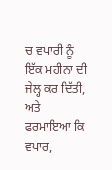ਚ ਵਪਾਰੀ ਨੂੰ ਇੱਕ ਮਹੀਨਾ ਦੀ ਜੇਲ੍ਹ ਕਰ ਦਿੱਤੀ, ਅਤੇ ਫਰਮਾਇਆ ਕਿ ਵਪਾਰ,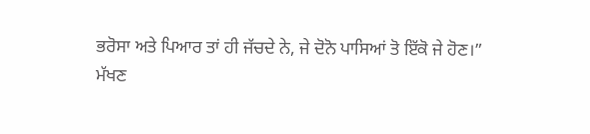ਭਰੋਸਾ ਅਤੇ ਪਿਆਰ ਤਾਂ ਹੀ ਜੱਚਦੇ ਨੇ, ਜੇ ਦੋਨੋ ਪਾਸਿਆਂ ਤੋ ਇੱਕੋ ਜੇ ਹੋਣ।”
ਮੱਖਣ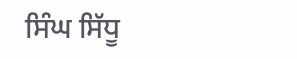ਸਿੰਘ ਸਿੱਧੂ